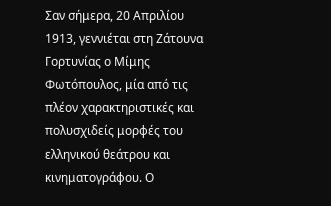Σαν σήμερα, 20 Απριλίου 1913, γεννιέται στη Ζάτουνα Γορτυνίας ο Μίμης Φωτόπουλος, μία από τις πλέον χαρακτηριστικές και πολυσχιδείς μορφές του ελληνικού θεάτρου και κινηματογράφου. Ο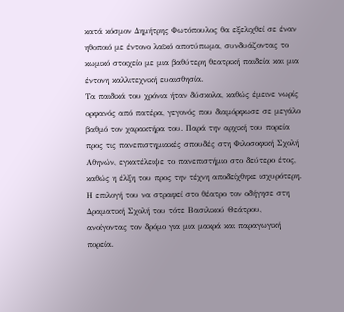κατά κόσμον Δημήτρης Φωτόπουλος θα εξελιχθεί σε έναν ηθοποιό με έντονο λαϊκό αποτύπωμα, συνδυάζοντας το κωμικό στοιχείο με μια βαθύτερη θεατρική παιδεία και μια έντονη καλλιτεχνική ευαισθησία.
Τα παιδικά του χρόνια ήταν δύσκολα, καθώς έμεινε νωρίς ορφανός από πατέρα, γεγονός που διαμόρφωσε σε μεγάλο βαθμό τον χαρακτήρα του. Παρά την αρχική του πορεία προς τις πανεπιστημιακές σπουδές στη Φιλοσοφική Σχολή Αθηνών, εγκατέλειψε το πανεπιστήμιο στο δεύτερο έτος, καθώς η έλξη του προς την τέχνη αποδείχθηκε ισχυρότερη. Η επιλογή του να στραφεί στο θέατρο τον οδήγησε στη Δραματική Σχολή του τότε Βασιλικού Θεάτρου, ανοίγοντας τον δρόμο για μια μακρά και παραγωγική πορεία.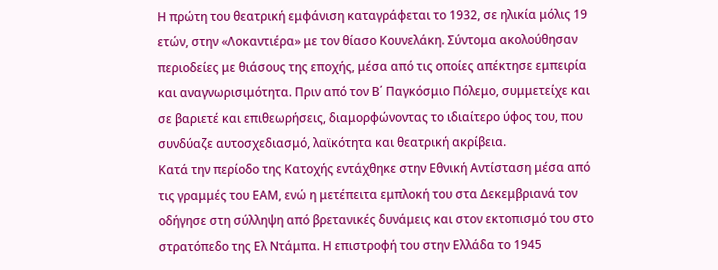Η πρώτη του θεατρική εμφάνιση καταγράφεται το 1932, σε ηλικία μόλις 19 ετών, στην «Λοκαντιέρα» με τον θίασο Κουνελάκη. Σύντομα ακολούθησαν περιοδείες με θιάσους της εποχής, μέσα από τις οποίες απέκτησε εμπειρία και αναγνωρισιμότητα. Πριν από τον Β΄ Παγκόσμιο Πόλεμο, συμμετείχε και σε βαριετέ και επιθεωρήσεις, διαμορφώνοντας το ιδιαίτερο ύφος του, που συνδύαζε αυτοσχεδιασμό, λαϊκότητα και θεατρική ακρίβεια.
Κατά την περίοδο της Κατοχής εντάχθηκε στην Εθνική Αντίσταση μέσα από τις γραμμές του ΕΑΜ, ενώ η μετέπειτα εμπλοκή του στα Δεκεμβριανά τον οδήγησε στη σύλληψη από βρετανικές δυνάμεις και στον εκτοπισμό του στο στρατόπεδο της Ελ Ντάμπα. Η επιστροφή του στην Ελλάδα το 1945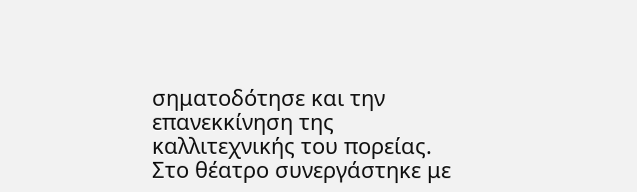σηματοδότησε και την επανεκκίνηση της καλλιτεχνικής του πορείας.
Στο θέατρο συνεργάστηκε με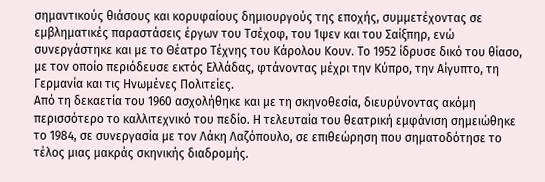σημαντικούς θιάσους και κορυφαίους δημιουργούς της εποχής, συμμετέχοντας σε εμβληματικές παραστάσεις έργων του Τσέχοφ, του Ίψεν και του Σαίξπηρ, ενώ συνεργάστηκε και με το Θέατρο Τέχνης του Κάρολου Κουν. Το 1952 ίδρυσε δικό του θίασο, με τον οποίο περιόδευσε εκτός Ελλάδας, φτάνοντας μέχρι την Κύπρο, την Αίγυπτο, τη Γερμανία και τις Ηνωμένες Πολιτείες.
Από τη δεκαετία του 1960 ασχολήθηκε και με τη σκηνοθεσία, διευρύνοντας ακόμη περισσότερο το καλλιτεχνικό του πεδίο. Η τελευταία του θεατρική εμφάνιση σημειώθηκε το 1984, σε συνεργασία με τον Λάκη Λαζόπουλο, σε επιθεώρηση που σηματοδότησε το τέλος μιας μακράς σκηνικής διαδρομής.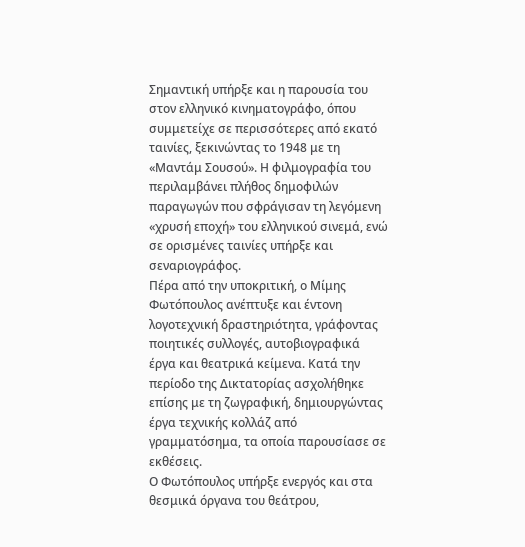Σημαντική υπήρξε και η παρουσία του στον ελληνικό κινηματογράφο, όπου συμμετείχε σε περισσότερες από εκατό ταινίες, ξεκινώντας το 1948 με τη «Μαντάμ Σουσού». Η φιλμογραφία του περιλαμβάνει πλήθος δημοφιλών παραγωγών που σφράγισαν τη λεγόμενη «χρυσή εποχή» του ελληνικού σινεμά, ενώ σε ορισμένες ταινίες υπήρξε και σεναριογράφος.
Πέρα από την υποκριτική, ο Μίμης Φωτόπουλος ανέπτυξε και έντονη λογοτεχνική δραστηριότητα, γράφοντας ποιητικές συλλογές, αυτοβιογραφικά έργα και θεατρικά κείμενα. Κατά την περίοδο της Δικτατορίας ασχολήθηκε επίσης με τη ζωγραφική, δημιουργώντας έργα τεχνικής κολλάζ από γραμματόσημα, τα οποία παρουσίασε σε εκθέσεις.
Ο Φωτόπουλος υπήρξε ενεργός και στα θεσμικά όργανα του θεάτρου,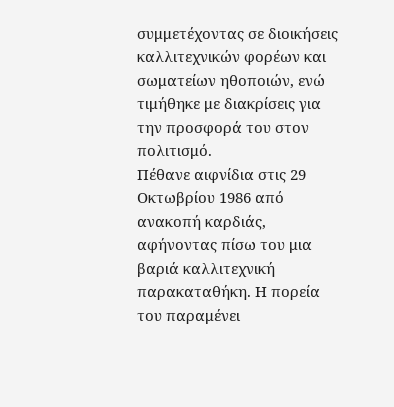συμμετέχοντας σε διοικήσεις καλλιτεχνικών φορέων και σωματείων ηθοποιών, ενώ τιμήθηκε με διακρίσεις για την προσφορά του στον πολιτισμό.
Πέθανε αιφνίδια στις 29 Οκτωβρίου 1986 από ανακοπή καρδιάς, αφήνοντας πίσω του μια βαριά καλλιτεχνική παρακαταθήκη. Η πορεία του παραμένει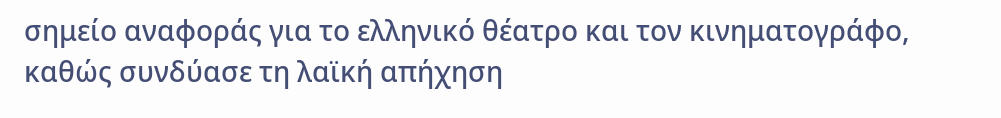σημείο αναφοράς για το ελληνικό θέατρο και τον κινηματογράφο, καθώς συνδύασε τη λαϊκή απήχηση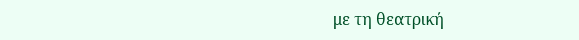με τη θεατρική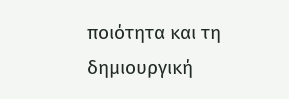ποιότητα και τη δημιουργική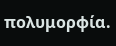πολυμορφία.